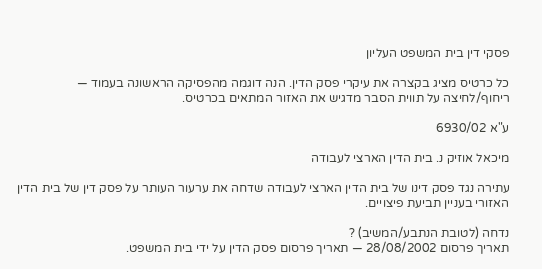פסקי דין בית המשפט העליון

כל כרטיס מציג בקצרה את עיקרי פסק הדין. הנה דוגמה מהפסיקה הראשונה בעמוד — ריחוף/לחיצה על תווית הסבר מדגיש את האזור המתאים בכרטיס.

ע"א 6930/02

מיכאל אוזיק נ. בית הדין הארצי לעבודה

עתירה נגד פסק דינו של בית הדין הארצי לעבודה שדחה את ערעור העותר על פסק דין של בית הדין האזורי בעניין תביעת פיצויים.

נדחה (לטובת הנתבע/המשיב) ?
תאריך פרסום 28/08/2002 — תאריך פרסום פסק הדין על ידי בית המשפט.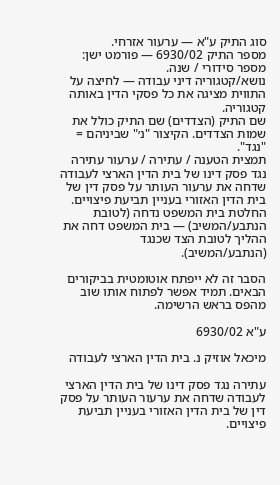סוג התיק ע"א — ערעור אזרחי.
מספר התיק 6930/02 — פורמט ישן: מספר סידורי / שנה.
נושא/קטגוריה דיני עבודה — לחיצה על התווית מציגה את כל פסקי הדין באותה קטגוריה.
שם התיק (הצדדים) שם התיק כולל את שמות הצדדים. הקיצור "נ׳" שביניהם = "נגד".
תמצית הטענה / עתירה / ערעור עתירה נגד פסק דינו של בית הדין הארצי לעבודה שדחה את ערעור העותר על פסק דין של בית הדין האזורי בעניין תביעת פיצויים.
החלטת בית המשפט נדחה (לטובת הנתבע/המשיב) — בית המשפט דחה את ההליך לטובת הצד שכנגד (הנתבע/המשיב).

הסבר זה לא ייפתח אוטומטית בביקורים הבאים. תמיד אפשר לפתוח אותו שוב מהפס בראש הרשימה.

ע"א 6930/02

מיכאל אוזיק נ. בית הדין הארצי לעבודה

עתירה נגד פסק דינו של בית הדין הארצי לעבודה שדחה את ערעור העותר על פסק דין של בית הדין האזורי בעניין תביעת פיצויים.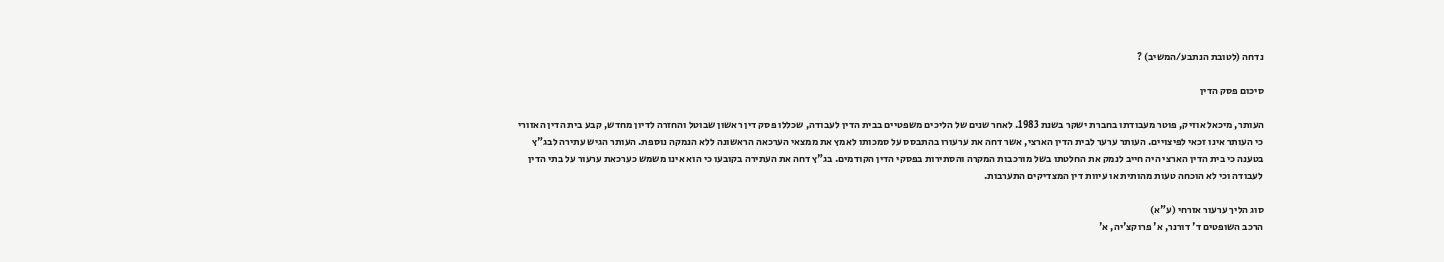נדחה (לטובת הנתבע/המשיב) ?

סיכום פסק הדין

העותר, מיכאל אוזיק, פוטר מעבודתו בחברת ישקר בשנת 1983. לאחר שנים של הליכים משפטיים בבית הדין לעבודה, שכללו פסק דין ראשון שבוטל והחזרה לדיון מחדש, קבע בית הדין האזורי כי העותר אינו זכאי לפיצויים. העותר ערער לבית הדין הארצי, אשר דחה את ערעורו בהתבסס על סמכותו לאמץ את ממצאי הערכאה הראשונה ללא הנמקה נוספת. העותר הגיש עתירה לבג"ץ בטענה כי בית הדין הארצי היה חייב לנמק את החלטתו בשל מורכבות המקרה והסתירות בפסקי הדין הקודמים. בג"ץ דחה את העתירה בקובעו כי הוא אינו משמש כערכאת ערעור על בתי הדין לעבודה וכי לא הוכחה טעות מהותית או עיוות דין המצדיקים התערבות.

סוג הליך ערעור אזרחי (ע"א)
הרכב השופטים ד' דורנר, א' פרוקצ'יה, א'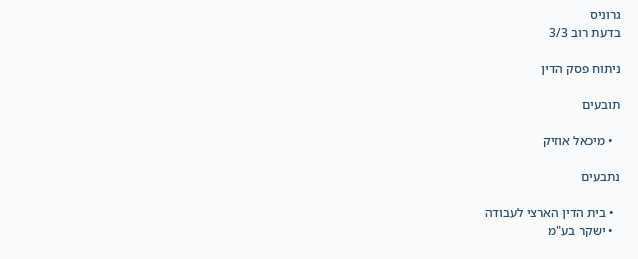גרוניס
בדעת רוב 3/3

ניתוח פסק הדין

תובעים

  • מיכאל אוזיק

נתבעים

  • בית הדין הארצי לעבודה
  • ישקר בע"מ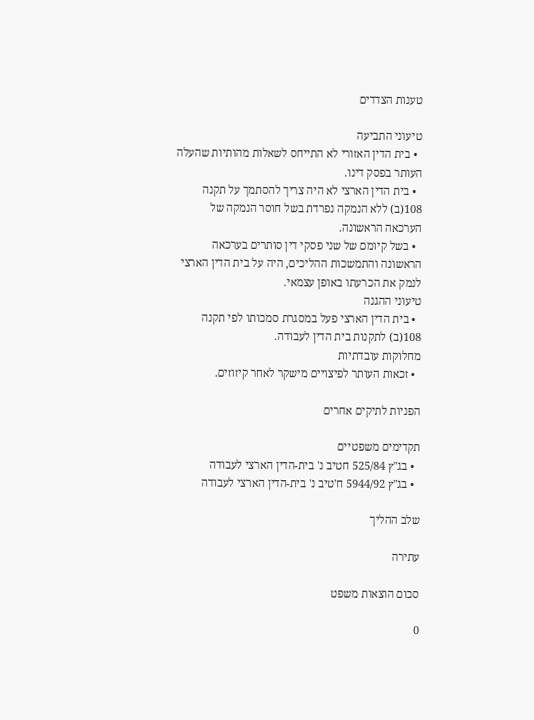טענות הצדדים

טיעוני התביעה
  • בית הדין האזורי לא התייחס לשאלות מהותיות שהעלה העותר בפסק דינו.
  • בית הדין הארצי לא היה צריך להסתמך על תקנה 108(ב) ללא הנמקה נפרדת בשל חוסר הנמקה של הערכאה הראשונה.
  • בשל קיומם של שני פסקי דין סותרים בערכאה הראשונה והתמשכות ההליכים, היה על בית הדין הארצי לנמק את הכרעתו באופן עצמאי.
טיעוני ההגנה
  • בית הדין הארצי פעל במסגרת סמכותו לפי תקנה 108(ב) לתקנות בית הדין לעבודה.
מחלוקות עובדתיות
  • זכאות העותר לפיצויים מישקר לאחר קיזוזים.

הפניות לתיקים אחרים

תקדימים משפטיים
  • בג"ץ 525/84 חטיב נ' בית-הדין הארצי לעבודה
  • בג"ץ 5944/92 ח'טיב נ' בית-הדין הארצי לעבודה

שלב ההליך

עתירה

סכום הוצאות משפט

0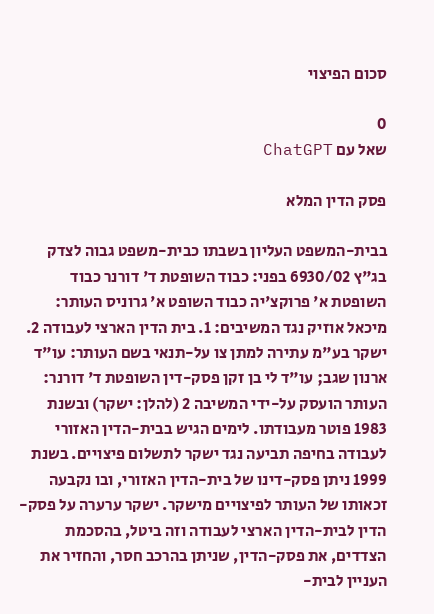סכום הפיצוי

0
שאל עם ChatGPT

פסק הדין המלא

בבית-המשפט העליון בשבתו כבית-משפט גבוה לצדק בג"ץ 6930/02 בפני: כבוד השופטת ד' דורנר כבוד השופטת א' פרוקצ'יה כבוד השופט א' גרוניס העותר: מיכאל אוזיק נגד המשיבים: 1. בית הדין הארצי לעבודה 2. ישקר בע"מ עתירה למתן צו על-תנאי בשם העותר: עו"ד ארנון שגב; עו"ד לי בן זקן פסק-דין השופטת ד' דורנר: העותר הועסק על-ידי המשיבה 2 (להלן: ישקר) ובשנת 1983 פוטר מעבודתו. לימים הגיש בבית-הדין האזורי לעבודה בחיפה תביעה נגד ישקר לתשלום פיצויים. בשנת 1999 ניתן פסק-דינו של בית-הדין האזורי, ובו נקבעה זכאותו של העותר לפיצויים מישקר. ישקר ערערה על פסק-הדין לבית-הדין הארצי לעבודה וזה ביטל, בהסכמת הצדדים, את פסק-הדין, שניתן בהרכב חסר, והחזיר את העניין לבית-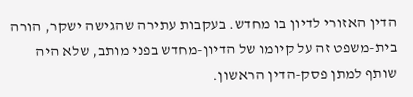הדין האזורי לדיון בו מחדש. בעקבות עתירה שהגישה ישקר, הורה בית-משפט זה על קיומו של הדיון-מחדש בפני מותב, שלא היה שותף למתן פסק-הדין הראשון.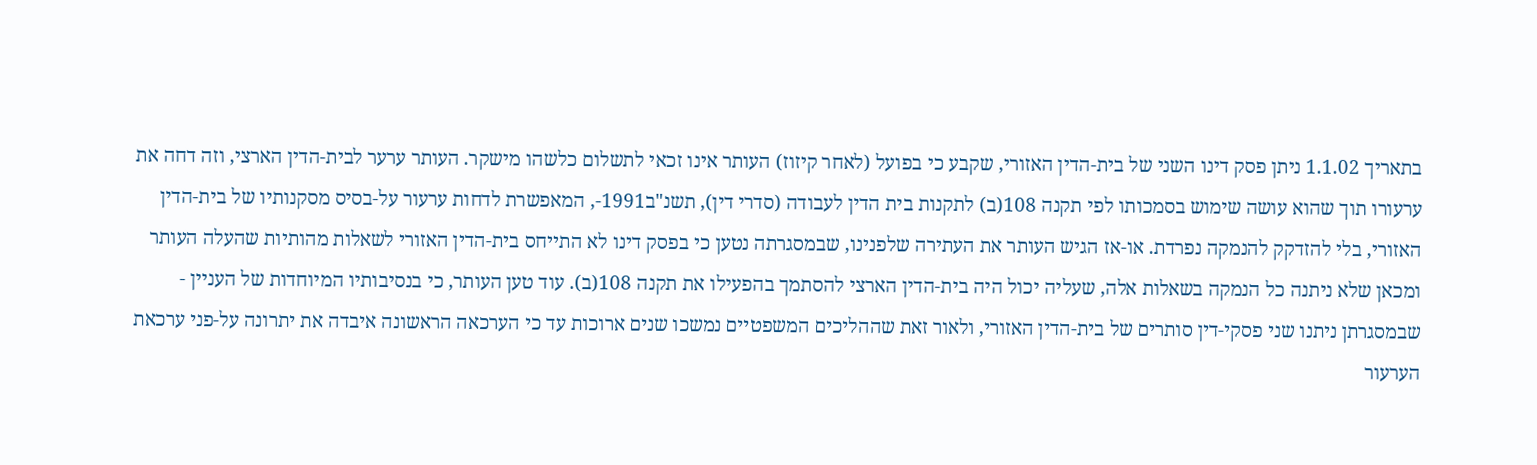בתאריך 1.1.02 ניתן פסק דינו השני של בית-הדין האזורי, שקבע כי בפועל (לאחר קיזוז) העותר אינו זכאי לתשלום כלשהו מישקר. העותר ערער לבית-הדין הארצי, וזה דחה את ערעורו תוך שהוא עושה שימוש בסמכותו לפי תקנה 108(ב) לתקנות בית הדין לעבודה (סדרי דין), תשנ"ב1991-, המאפשרת לדחות ערעור על-בסיס מסקנותיו של בית-הדין האזורי, בלי להזדקק להנמקה נפרדת. או-אז הגיש העותר את העתירה שלפנינו, שבמסגרתה נטען כי בפסק דינו לא התייחס בית-הדין האזורי לשאלות מהותיות שהעלה העותר ומכאן שלא ניתנה כל הנמקה בשאלות אלה, שעליה יכול היה בית-הדין הארצי להסתמך בהפעילו את תקנה 108(ב). עוד טען העותר, כי בנסיבותיו המיוחדות של העניין - שבמסגרתן ניתנו שני פסקי-דין סותרים של בית-הדין האזורי, ולאור זאת שההליכים המשפטיים נמשכו שנים ארוכות עד כי הערכאה הראשונה איבדה את יתרונה על-פני ערכאת הערעור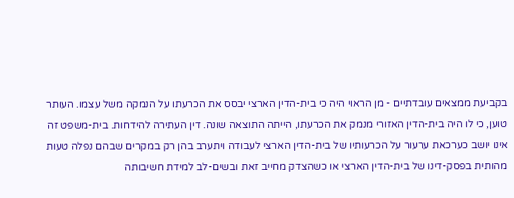בקביעת ממצאים עובדתיים - מן הראוי היה כי בית-הדין הארצי יבסס את הכרעתו על הנמקה משל עצמו. העותר טוען, כי לו היה בית-הדין האזורי מנמק את הכרעתו, הייתה התוצאה שונה. דין העתירה להידחות. בית-משפט זה אינו יושב כערכאת ערעור על הכרעותיו של בית-הדין הארצי לעבודה ויתערב בהן רק במקרים שבהם נפלה טעות מהותית בפסק-דינו של בית-הדין הארצי או כשהצדק מחייב זאת ובשים-לב למידת חשיבותה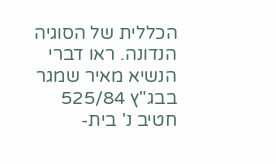הכללית של הסוגיה הנדונה. ראו דברי הנשיא מאיר שמגר בבג"ץ 525/84 חטיב נ' בית-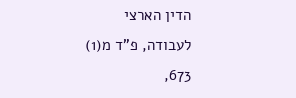הדין הארצי לעבודה, פ"ד מ(1) 673,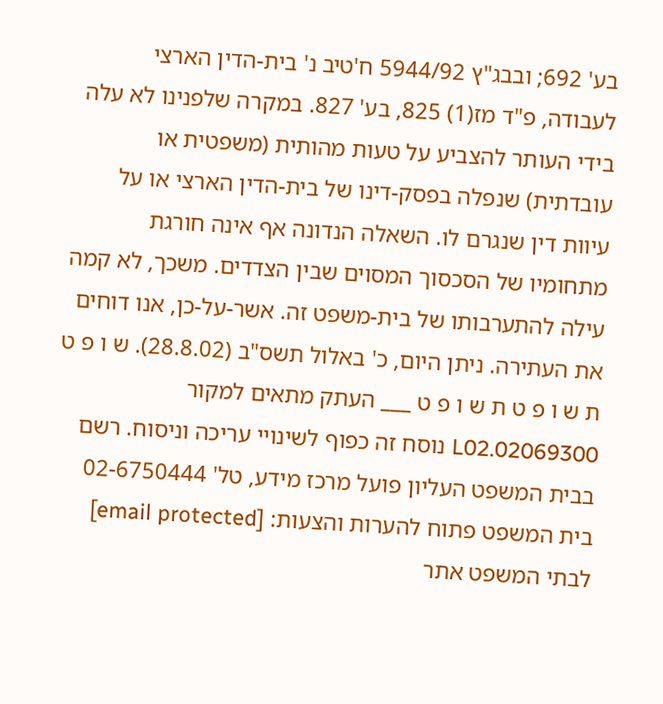בע' 692; ובבג"ץ 5944/92 ח'טיב נ' בית-הדין הארצי לעבודה, פ"ד מז(1) 825, בע' 827. במקרה שלפנינו לא עלה בידי העותר להצביע על טעות מהותית (משפטית או עובדתית) שנפלה בפסק-דינו של בית-הדין הארצי או על עיוות דין שנגרם לו. השאלה הנדונה אף אינה חורגת מתחומיו של הסכסוך המסוים שבין הצדדים. משכך, לא קמה עילה להתערבותו של בית-משפט זה. אשר-על-כן, אנו דוחים את העתירה. ניתן היום, כ' באלול תשס"ב (28.8.02). ש ו פ ט ת ש ו פ ט ת ש ו פ ט ___ העתק מתאים למקור 02069300.L02 נוסח זה כפוף לשינויי עריכה וניסוח. רשם בבית המשפט העליון פועל מרכז מידע, טל' 02-6750444 בית המשפט פתוח להערות והצעות: [email protected] לבתי המשפט אתר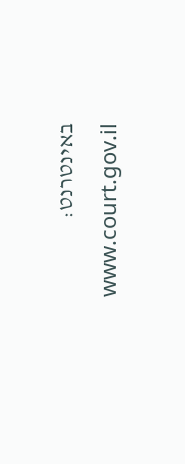באינטרנט: www.court.gov.il